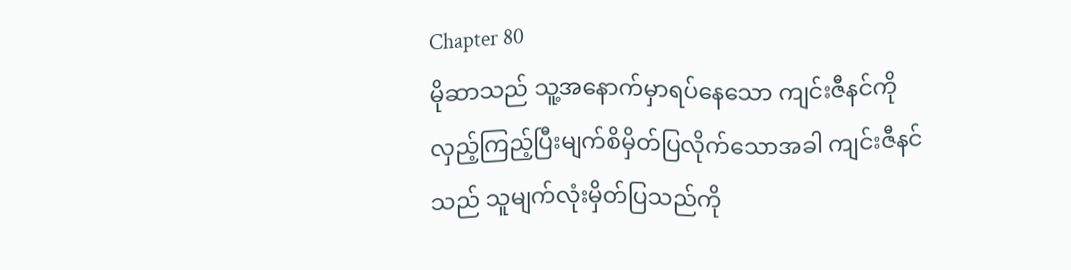Chapter 80
မိုဆာသည် သူ့အနောက်မှာရပ်နေသော ကျင်းဇီနင်ကို လှည့်ကြည့်ပြီးမျက်စိမှိတ်ပြလိုက်သောအခါ ကျင်းဇီနင်သည် သူမျက်လုံးမှိတ်ပြသည်ကို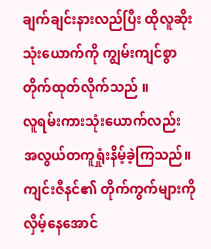ချက်ချင်းနားလည်ပြီး ထိုလူဆိုးသုံးယောက်ကို ကျွမ်းကျင်စွာတိုက်ထုတ်လိုက်သည် ။
လူရမ်းကားသုံးယောက်လည်း အလွယ်တကူရှုံးနိမ့်ခဲ့ကြသည်။ ကျင်းဇီနင်၏ တိုက်ကွက်များကိုလှိမ့်နေအောင်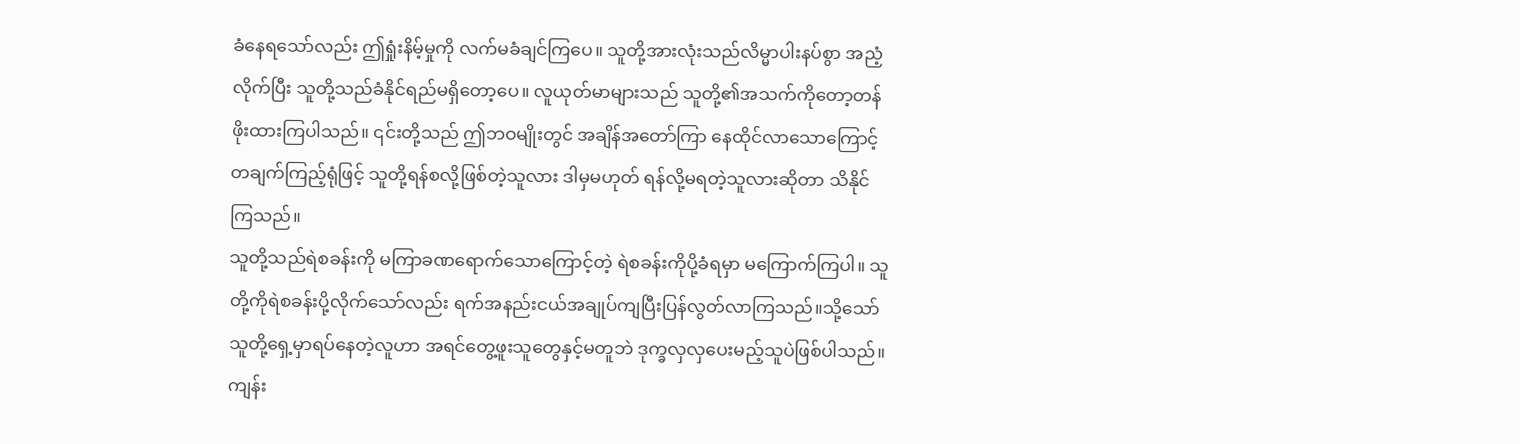ခံနေရသော်လည်း ဤရှုံးနိမ့်မှုကို လက်မခံချင်ကြပေ။ သူတို့အားလုံးသည်လိမ္မာပါးနပ်စွာ အညံ့လိုက်ပြီး သူတို့သည်ခံနိုင်ရည်မရှိတော့ပေ။ လူယုတ်မာများသည် သူတို့၏အသက်ကိုတော့တန်ဖိုးထားကြပါသည်။ ၎င်းတို့သည် ဤဘဝမျိုးတွင် အချိန်အတော်ကြာ နေထိုင်လာသောကြောင့် တချက်ကြည့်ရုံဖြင့် သူတို့ရန်စလို့ဖြစ်တဲ့သူလား ဒါမှမဟုတ် ရန်လို့မရတဲ့သူလားဆိုတာ သိနိုင်ကြသည်။
သူတို့သည်ရဲစခန်းကို မကြာခဏရောက်သောကြောင့်တဲ့ ရဲစခန်းကိုပို့ခံရမှာ မကြောက်ကြပါ။ သူတို့ကိုရဲစခန်းပို့လိုက်သော်လည်း ရက်အနည်းငယ်အချုပ်ကျပြီးပြန်လွတ်လာကြသည်။သို့သော် သူတို့ရှေ့မှာရပ်နေတဲ့လူဟာ အရင်တွေ့ဖူးသူတွေနှင့်မတူဘဲ ဒုက္ခလှလှပေးမည့်သူပဲဖြစ်ပါသည်။
ကျန်း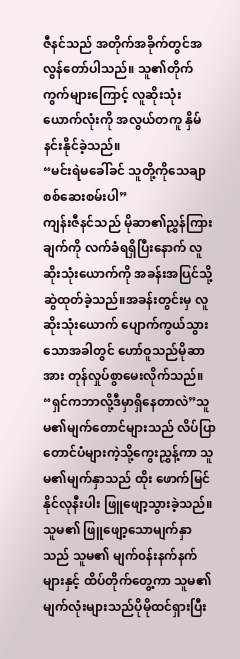ဇီနင်သည် အတိုက်အခိုက်တွင်အလွန်တော်ပါသည်။ သူ၏တိုက်ကွက်များကြောင့် လူဆိုးသုံးယောက်လုံးကို အလွယ်တကူ နှိမ်နင်းနိုင်ခဲ့သည်။
“မင်းရဲမခေါ်ခင် သူတို့ကိုသေချာစစ်ဆေးစမ်းပါ”
ကျန်းဇီနင်သည် မိုဆာ၏ညွှန်ကြားချက်ကို လက်ခံရရှိပြီးနောက် လူဆိုးသုံးယောက်ကို အခန်းအပြင်သို့ ဆွဲထုတ်ခဲ့သည်။အခန်းတွင်းမှ လူဆိုးသုံးယောက် ပျောက်ကွယ်သွားသောအခါတွင် ဟော်ဝူသည်မိုဆာအား တုန်လှုပ်စွာမေးလိုက်သည်။
“ရှင်ကဘာလို့ဒီမှာရှိနေတာလဲ”သူမ၏မျက်တောင်များသည် လိပ်ပြာတောင်ပံများကဲ့သို့ကွေးညွှန့်ကာ သူမ၏မျက်နှာသည် ထိုး ဖောက်မြင်နိုင်လုနီးပါး ဖြူဖျော့သွားခဲ့သည်။ သူမ၏ ဖြူဖျော့သောမျက်နှာသည် သူမ၏ မျက်၀န်းနက်နက်များနှင့် ထိပ်တိုက်တွေ့ကာ သူမ၏မျက်လုံးများသည်ပိုမိုထင်ရှားပြီး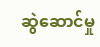ဆွဲဆောင်မှု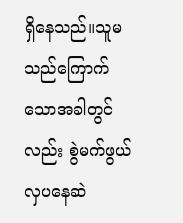ရှိနေသည်။သူမသည်ကြောက်သောအခါတွင်လည်း စွဲမက်ဖွယ်လှပနေဆဲ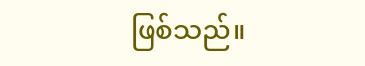ဖြစ်သည်။